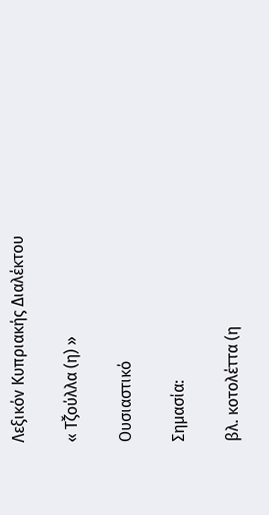Λεξικόν Κυπριακής Διαλέκτου

« Τζ̌ούλλα (η) »

Ουσιαστικό

Σημασία:

βλ. κοτολέττα (η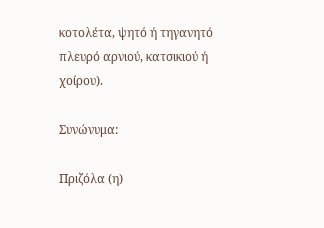κοτολέτα, ψητό ή τηγανητό πλευρό αρνιού, κατσικιού ή χοίρου).

Συνώνυμα:

Πριζόλα (η)